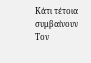Κάτι τέτοια συμβαίνουν
Τον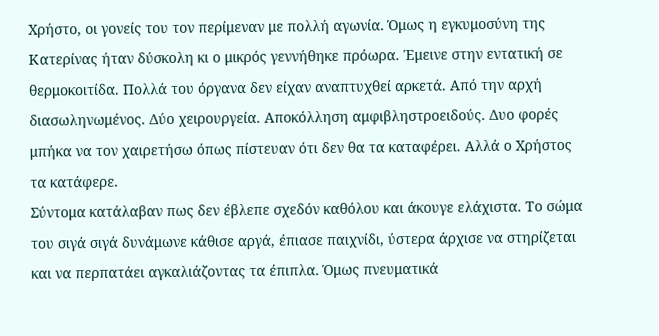Χρήστο, οι γονείς του τον περίμεναν με πολλή αγωνία. Όμως η εγκυμοσύνη της Κατερίνας ήταν δύσκολη κι ο μικρός γεννήθηκε πρόωρα. Έμεινε στην εντατική σε θερμοκοιτίδα. Πολλά του όργανα δεν είχαν αναπτυχθεί αρκετά. Από την αρχή διασωληνωμένος. Δύο χειρουργεία. Αποκόλληση αμφιβληστροειδούς. Δυο φορές μπήκα να τον χαιρετήσω όπως πίστευαν ότι δεν θα τα καταφέρει. Αλλά ο Χρήστος τα κατάφερε.
Σύντομα κατάλαβαν πως δεν έβλεπε σχεδόν καθόλου και άκουγε ελάχιστα. Το σώμα του σιγά σιγά δυνάμωνε κάθισε αργά, έπιασε παιχνίδι, ύστερα άρχισε να στηρίζεται και να περπατάει αγκαλιάζοντας τα έπιπλα. Όμως πνευματικά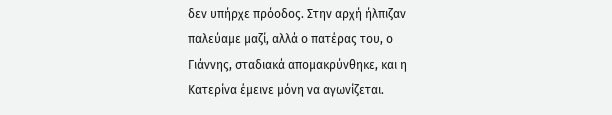δεν υπήρχε πρόοδος. Στην αρχή ήλπιζαν παλεύαμε μαζί, αλλά ο πατέρας του, ο Γιάννης, σταδιακά απομακρύνθηκε, και η Κατερίνα έμεινε μόνη να αγωνίζεται.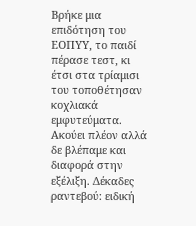Βρήκε μια επιδότηση του ΕΟΠΥΥ, το παιδί πέρασε τεστ, κι έτσι στα τρίαμισι του τοποθέτησαν κοχλιακά εμφυτεύματα. Ακούει πλέον αλλά δε βλέπαμε και διαφορά στην εξέλιξη. Δέκαδες ραντεβού: ειδική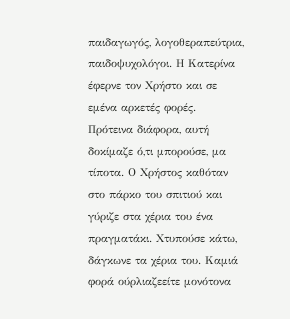παιδαγωγός, λογοθεραπεύτρια, παιδοψυχολόγοι. Η Κατερίνα έφερνε τον Χρήστο και σε εμένα αρκετές φορές.
Πρότεινα διάφορα, αυτή δοκίμαζε ό,τι μπορούσε, μα τίποτα. Ο Χρήστος καθόταν στο πάρκο του σπιτιού και γύριζε στα χέρια του ένα πραγματάκι. Χτυπούσε κάτω, δάγκωνε τα χέρια του. Καμιά φορά ούρλιαζεείτε μονότονα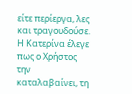είτε περίεργα, λες και τραγουδούσε. Η Κατερίνα έλεγε πως ο Χρήστος την καταλαβαίνει, τη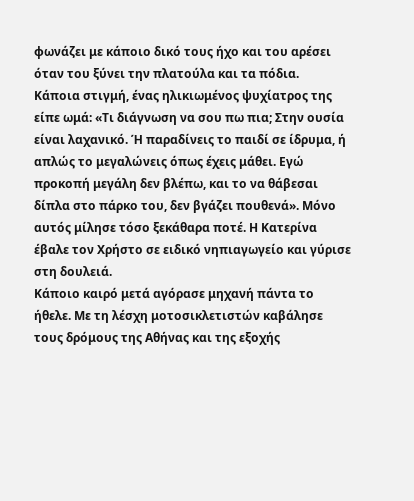φωνάζει με κάποιο δικό τους ήχο και του αρέσει όταν του ξύνει την πλατούλα και τα πόδια.
Κάποια στιγμή, ένας ηλικιωμένος ψυχίατρος της είπε ωμά: «Τι διάγνωση να σου πω πια; Στην ουσία είναι λαχανικό. Ή παραδίνεις το παιδί σε ίδρυμα, ή απλώς το μεγαλώνεις όπως έχεις μάθει. Εγώ προκοπή μεγάλη δεν βλέπω, και το να θάβεσαι δίπλα στο πάρκο του, δεν βγάζει πουθενά». Μόνο αυτός μίλησε τόσο ξεκάθαρα ποτέ. Η Κατερίνα έβαλε τον Χρήστο σε ειδικό νηπιαγωγείο και γύρισε στη δουλειά.
Κάποιο καιρό μετά αγόρασε μηχανή πάντα το ήθελε. Με τη λέσχη μοτοσικλετιστών καβάλησε τους δρόμους της Αθήνας και της εξοχής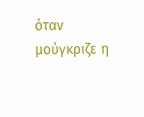όταν μούγκριζε η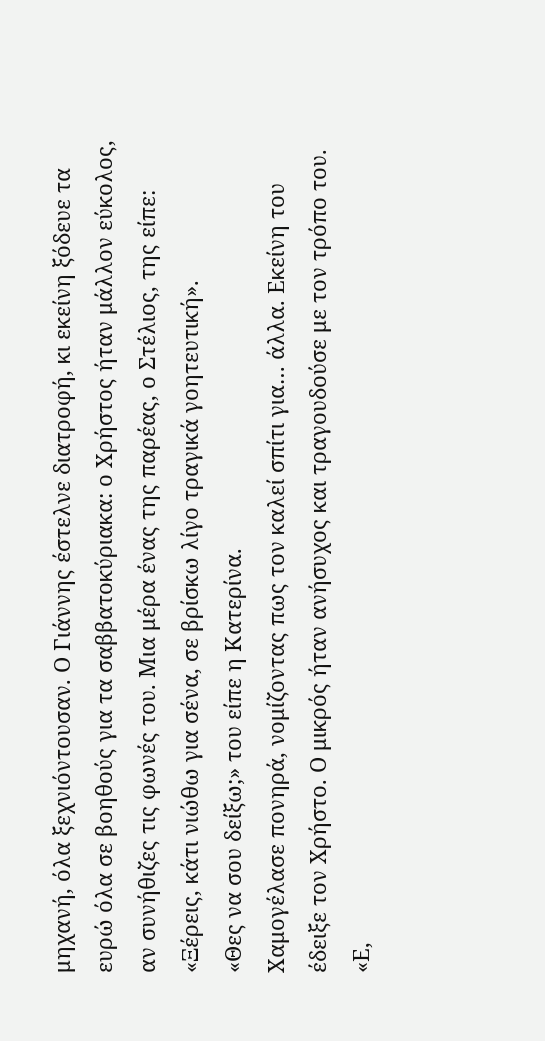μηχανή, όλα ξεχνιόντουσαν. Ο Γιάννης έστελνε διατροφή, κι εκείνη ξόδευε τα ευρώ όλα σε βοηθούς για τα σαββατοκύριακα: ο Χρήστος ήταν μάλλον εύκολος, αν συνήθιζες τις φωνές του. Μια μέρα ένας της παρέας, ο Στέλιος, της είπε: «Ξέρεις, κάτι νιώθω για σένα, σε βρίσκω λίγο τραγικά γοητευτική».
«Θες να σου δείξω;» του είπε η Κατερίνα.
Χαμογέλασε πονηρά, νομίζοντας πως τον καλεί σπίτι για… άλλα. Εκείνη του έδειξε τον Χρήστο. Ο μικρός ήταν ανήσυχος και τραγουδούσε με τον τρόπο του.
«Ε,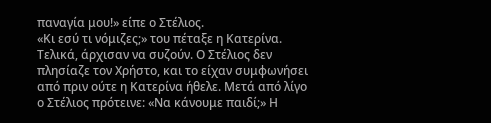παναγία μου!» είπε ο Στέλιος.
«Κι εσύ τι νόμιζες;» του πέταξε η Κατερίνα.
Τελικά, άρχισαν να συζούν. Ο Στέλιος δεν πλησίαζε τον Χρήστο, και το είχαν συμφωνήσει από πριν ούτε η Κατερίνα ήθελε. Μετά από λίγο ο Στέλιος πρότεινε: «Να κάνουμε παιδί;» Η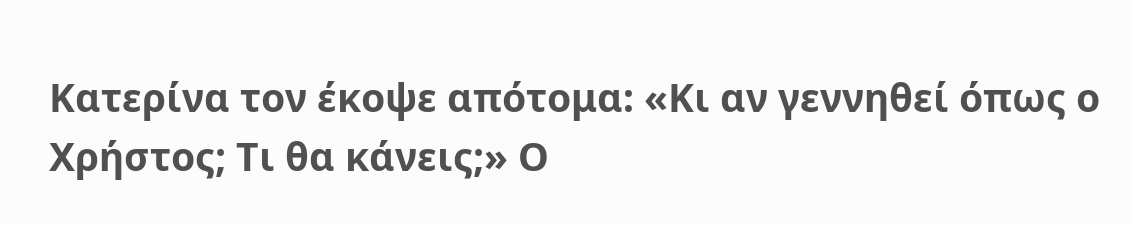Κατερίνα τον έκοψε απότομα: «Κι αν γεννηθεί όπως ο Χρήστος; Τι θα κάνεις;» Ο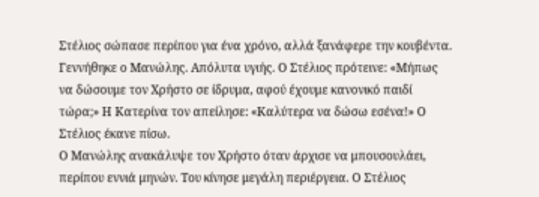Στέλιος σώπασε περίπου για ένα χρόνο, αλλά ξανάφερε την κουβέντα.
Γεννήθηκε ο Μανώλης. Απόλυτα υγιής. Ο Στέλιος πρότεινε: «Μήπως να δώσουμε τον Χρήστο σε ίδρυμα, αφού έχουμε κανονικό παιδί τώρα;» Η Κατερίνα τον απείλησε: «Καλύτερα να δώσω εσένα!» Ο Στέλιος έκανε πίσω.
Ο Μανώλης ανακάλυψε τον Χρήστο όταν άρχισε να μπουσουλάει, περίπου εννιά μηνών. Του κίνησε μεγάλη περιέργεια. Ο Στέλιος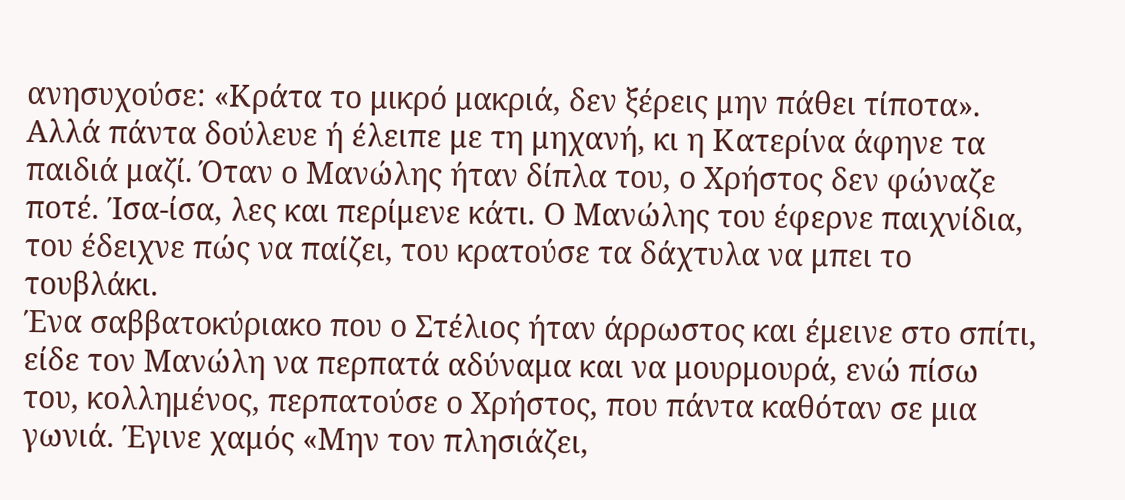ανησυχούσε: «Κράτα το μικρό μακριά, δεν ξέρεις μην πάθει τίποτα». Αλλά πάντα δούλευε ή έλειπε με τη μηχανή, κι η Κατερίνα άφηνε τα παιδιά μαζί. Όταν ο Μανώλης ήταν δίπλα του, ο Χρήστος δεν φώναζε ποτέ. Ίσα-ίσα, λες και περίμενε κάτι. Ο Μανώλης του έφερνε παιχνίδια, του έδειχνε πώς να παίζει, του κρατούσε τα δάχτυλα να μπει το τουβλάκι.
Ένα σαββατοκύριακο που ο Στέλιος ήταν άρρωστος και έμεινε στο σπίτι, είδε τον Μανώλη να περπατά αδύναμα και να μουρμουρά, ενώ πίσω του, κολλημένος, περπατούσε ο Χρήστος, που πάντα καθόταν σε μια γωνιά. Έγινε χαμός «Μην τον πλησιάζει,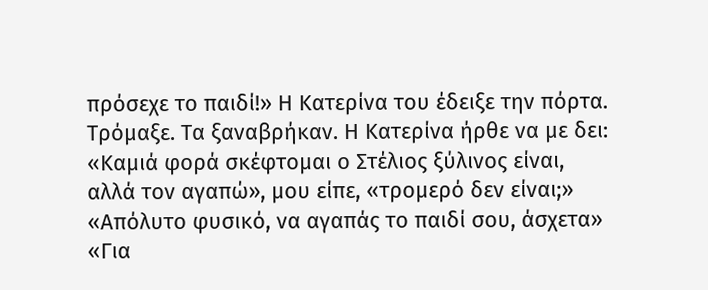πρόσεχε το παιδί!» Η Κατερίνα του έδειξε την πόρτα. Τρόμαξε. Τα ξαναβρήκαν. Η Κατερίνα ήρθε να με δει:
«Καμιά φορά σκέφτομαι ο Στέλιος ξύλινος είναι, αλλά τον αγαπώ», μου είπε, «τρομερό δεν είναι;»
«Απόλυτο φυσικό, να αγαπάς το παιδί σου, άσχετα»
«Για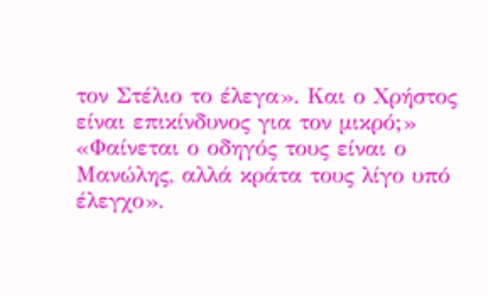τον Στέλιο το έλεγα». Και ο Χρήστος είναι επικίνδυνος για τον μικρό;»
«Φαίνεται ο οδηγός τους είναι ο Μανώλης, αλλά κράτα τους λίγο υπό έλεγχο».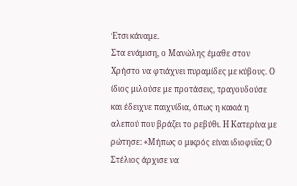Έτσι κάναμε.
Στα ενάμιση, ο Μανώλης έμαθε στον Χρήστο να φτιάχνει πυραμίδες με κύβους. Ο ίδιος μιλούσε με προτάσεις, τραγουδούσε και έδειχνε παιχνίδια, όπως η κακιά η αλεπού που βράζει το ρεβύθι. Η Κατερίνα με ρώτησε: «Μήπως ο μικρός είναι ιδιοφυΐα; Ο Στέλιος άρχισε να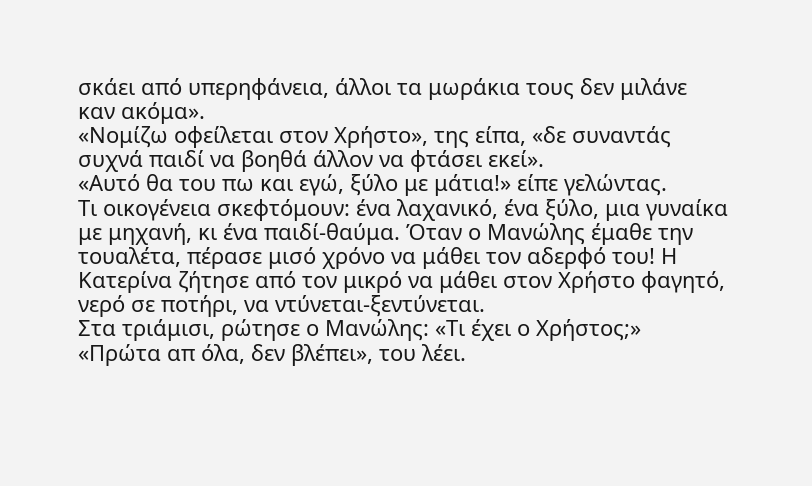σκάει από υπερηφάνεια, άλλοι τα μωράκια τους δεν μιλάνε καν ακόμα».
«Νομίζω οφείλεται στον Χρήστο», της είπα, «δε συναντάς συχνά παιδί να βοηθά άλλον να φτάσει εκεί».
«Αυτό θα του πω και εγώ, ξύλο με μάτια!» είπε γελώντας.
Τι οικογένεια σκεφτόμουν: ένα λαχανικό, ένα ξύλο, μια γυναίκα με μηχανή, κι ένα παιδί-θαύμα. Όταν ο Μανώλης έμαθε την τουαλέτα, πέρασε μισό χρόνο να μάθει τον αδερφό του! Η Κατερίνα ζήτησε από τον μικρό να μάθει στον Χρήστο φαγητό, νερό σε ποτήρι, να ντύνεται-ξεντύνεται.
Στα τριάμισι, ρώτησε ο Μανώλης: «Τι έχει ο Χρήστος;»
«Πρώτα απ όλα, δεν βλέπει», του λέει.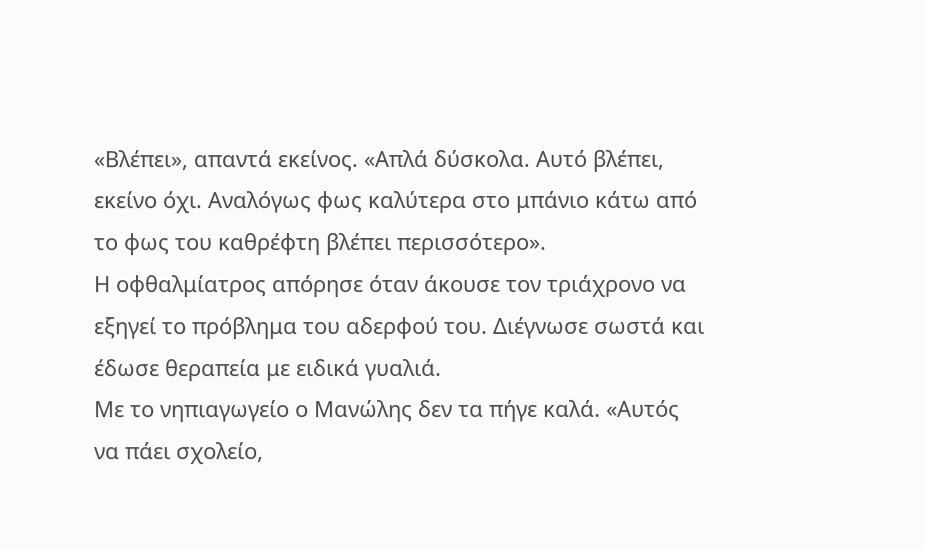«Βλέπει», απαντά εκείνος. «Απλά δύσκολα. Αυτό βλέπει, εκείνο όχι. Αναλόγως φως καλύτερα στο μπάνιο κάτω από το φως του καθρέφτη βλέπει περισσότερο».
Η οφθαλμίατρος απόρησε όταν άκουσε τον τριάχρονο να εξηγεί το πρόβλημα του αδερφού του. Διέγνωσε σωστά και έδωσε θεραπεία με ειδικά γυαλιά.
Με το νηπιαγωγείο ο Μανώλης δεν τα πήγε καλά. «Αυτός να πάει σχολείο,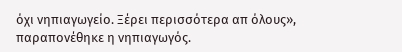όχι νηπιαγωγείο. Ξέρει περισσότερα απ όλους», παραπονέθηκε η νηπιαγωγός.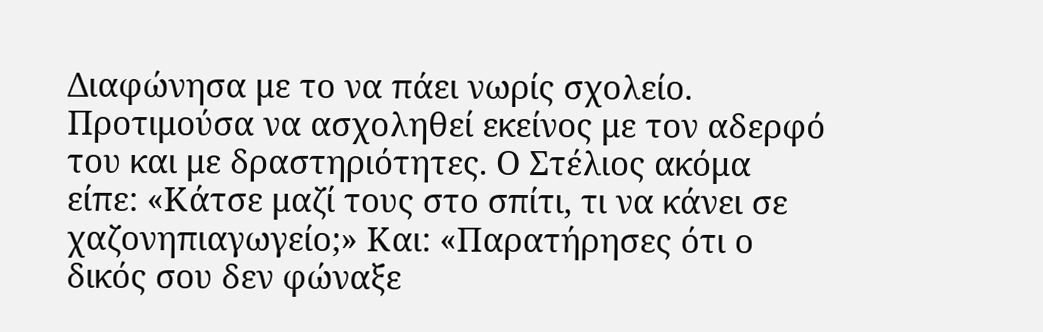Διαφώνησα με το να πάει νωρίς σχολείο. Προτιμούσα να ασχοληθεί εκείνος με τον αδερφό του και με δραστηριότητες. Ο Στέλιος ακόμα είπε: «Κάτσε μαζί τους στο σπίτι, τι να κάνει σε χαζονηπιαγωγείο;» Και: «Παρατήρησες ότι ο δικός σου δεν φώναξε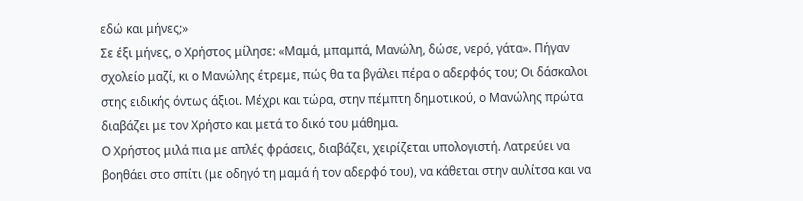εδώ και μήνες;»
Σε έξι μήνες, ο Χρήστος μίλησε: «Μαμά, μπαμπά, Μανώλη, δώσε, νερό, γάτα». Πήγαν σχολείο μαζί, κι ο Μανώλης έτρεμε, πώς θα τα βγάλει πέρα ο αδερφός του; Οι δάσκαλοι στης ειδικής όντως άξιοι. Μέχρι και τώρα, στην πέμπτη δημοτικού, ο Μανώλης πρώτα διαβάζει με τον Χρήστο και μετά το δικό του μάθημα.
Ο Χρήστος μιλά πια με απλές φράσεις, διαβάζει, χειρίζεται υπολογιστή. Λατρεύει να βοηθάει στο σπίτι (με οδηγό τη μαμά ή τον αδερφό του), να κάθεται στην αυλίτσα και να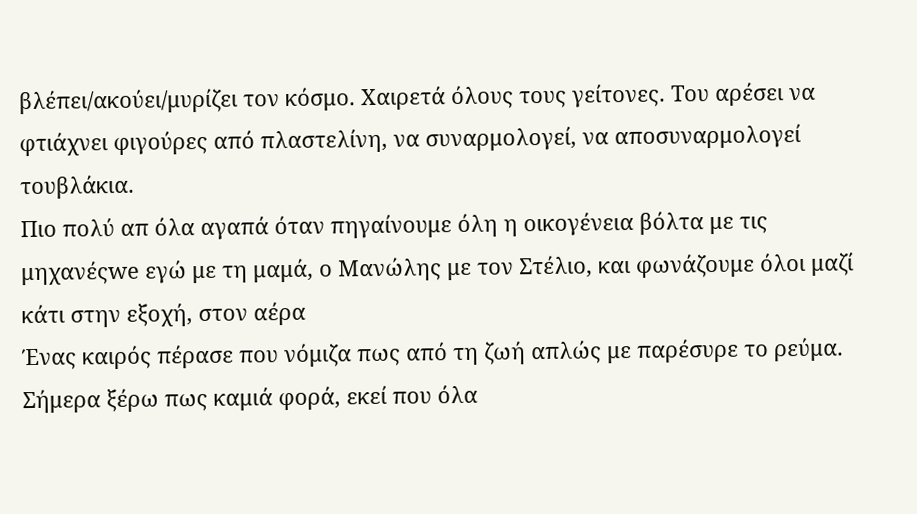βλέπει/ακούει/μυρίζει τον κόσμο. Χαιρετά όλους τους γείτονες. Του αρέσει να φτιάχνει φιγούρες από πλαστελίνη, να συναρμολογεί, να αποσυναρμολογεί τουβλάκια.
Πιο πολύ απ όλα αγαπά όταν πηγαίνουμε όλη η οικογένεια βόλτα με τις μηχανέςwe εγώ με τη μαμά, ο Μανώλης με τον Στέλιο, και φωνάζουμε όλοι μαζί κάτι στην εξοχή, στον αέρα
Ένας καιρός πέρασε που νόμιζα πως από τη ζωή απλώς με παρέσυρε το ρεύμα. Σήμερα ξέρω πως καμιά φορά, εκεί που όλα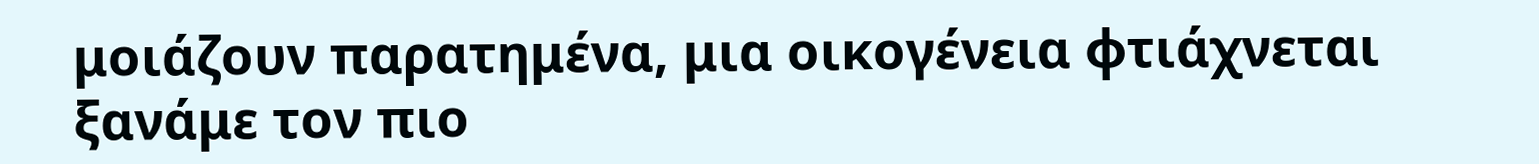μοιάζουν παρατημένα, μια οικογένεια φτιάχνεται ξανάμε τον πιο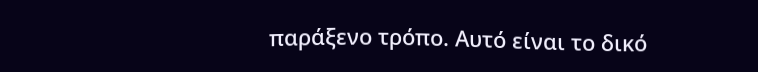παράξενο τρόπο. Αυτό είναι το δικό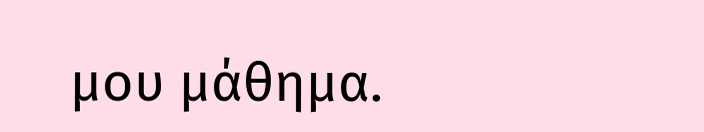μου μάθημα.